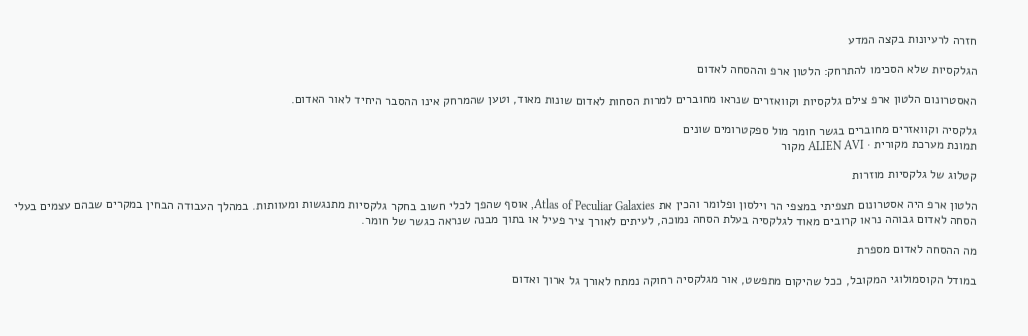חזרה לרעיונות בקצה המדע

הגלקסיות שלא הסכימו להתרחק: הלטון ארפ וההסחה לאדום

האסטרונום הלטון ארפ צילם גלקסיות וקוואזרים שנראו מחוברים למרות הסחות לאדום שונות מאוד, וטען שהמרחק אינו ההסבר היחיד לאור האדום.

גלקסיה וקוואזרים מחוברים בגשר חומר מול ספקטרומים שונים
תמונת מערכת מקורית · ALIEN AVI מקור

קטלוג של גלקסיות מוזרות

הלטון ארפ היה אסטרונום תצפיתי במצפי הר וילסון ופלומר והכין את Atlas of Peculiar Galaxies, אוסף שהפך לכלי חשוב בחקר גלקסיות מתנגשות ומעוותות. במהלך העבודה הבחין במקרים שבהם עצמים בעלי הסחה לאדום גבוהה נראו קרובים מאוד לגלקסיה בעלת הסחה נמוכה, לעיתים לאורך ציר פעיל או בתוך מבנה שנראה כגשר של חומר.

מה ההסחה לאדום מספרת

במודל הקוסמולוגי המקובל, ככל שהיקום מתפשט, אור מגלקסיה רחוקה נמתח לאורך גל ארוך ואדום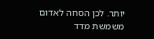יותר. לכן הסחה לאדום משמשת מדד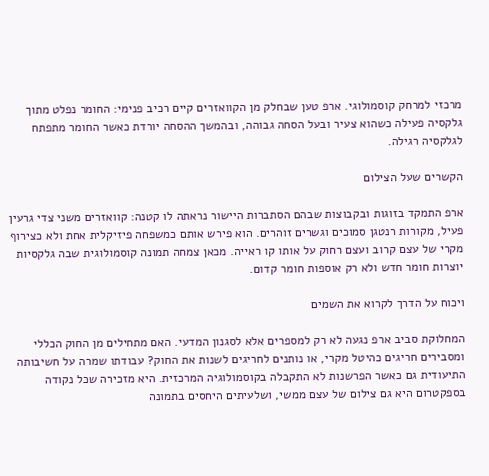מרכזי למרחק קוסמולוגי. ארפ טען שבחלק מן הקוואזרים קיים רכיב פנימי: החומר נפלט מתוך גלקסיה פעילה כשהוא צעיר ובעל הסחה גבוהה, ובהמשך ההסחה יורדת כאשר החומר מתפתח לגלקסיה רגילה.

הקשרים שעל הצילום

ארפ התמקד בזוגות ובקבוצות שבהם הסתברות היישור נראתה לו קטנה: קוואזרים משני צדי גרעין פעיל, מקורות רנטגן סמוכים וגשרים זוהרים. הוא פירש אותם כמשפחה פיזיקלית אחת ולא כצירוף מקרי של עצם קרוב ועצם רחוק על אותו קו ראייה. מכאן צמחה תמונה קוסמולוגית שבה גלקסיות יוצרות חומר חדש ולא רק אוספות חומר קדום.

ויכוח על הדרך לקרוא את השמים

המחלוקת סביב ארפ נגעה לא רק למספרים אלא לסגנון המדעי. האם מתחילים מן החוק הכללי ומסבירים חריגים כהיטל מקרי, או נותנים לחריגים לשנות את החוק? עבודתו שמרה על חשיבותה התיעודית גם כאשר הפרשנות לא התקבלה בקוסמולוגיה המרכזית. היא מזכירה שכל נקודה בספקטרום היא גם צילום של עצם ממשי, ושלעיתים היחסים בתמונה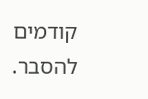קודמים להסבר.